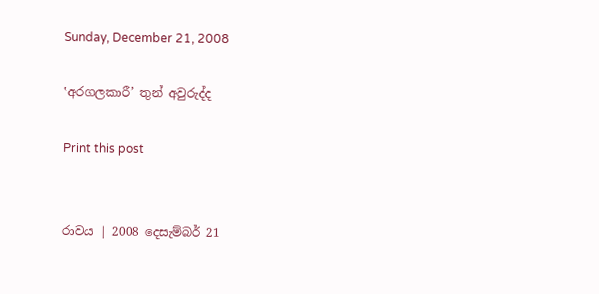Sunday, December 21, 2008

‛අරගලකාරී’ තුන් අවුරුද්ද

Print this post


රාවය | 2008 දෙසැම්බර් 21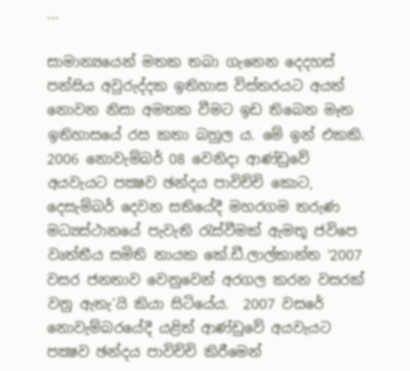...

සාමාන්‍යයෙන් මතක තබා ගැනෙන දෙදහස් පන්සිය අවුරුද්දක ඉතිහාස විස්තරයට අයත් නොවන නිසා අමතක වීමට ඉඩ තිබෙන මෑත ඉතිහාසයේ රස කතා බහුල ය. මේ ඉන් එකකි. 2006 නොවැම්බර් 08 වෙනිදා ආණ්ඩුවේ අයවැයට පක්‍ෂව ඡන්දය පාවිච්චි කොට, දෙසැම්බර් දෙවන සතියේදී මහරගම තරුණ මධ්‍යස්ථානයේ පැවැති රැස්වීමක් ඇමතූ ජවිපෙ වෘත්තීය සමිති නායක කේ.ඩී.ලාල්කාන්ත ‛2007 වසර ජනතාව වෙනුවෙන් අරගල කරන වසරක් වනු ඇතැ’යි කියා සිටියේය.  2007 වසරේ නොවැම්බරයේදී යළිත් ආණ්ඩුවේ අයවැයට පක්‍ෂව ඡන්දය පාවිච්චි කිරීමෙන්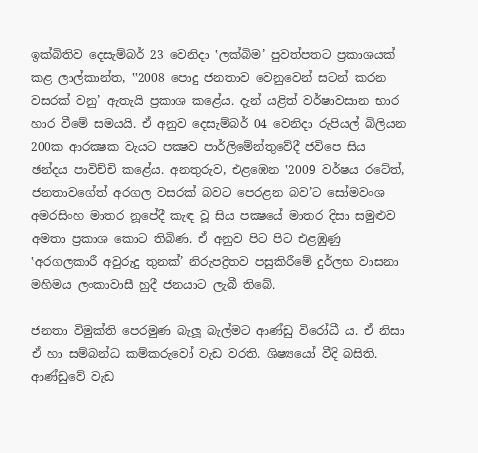ඉක්බිතිව දෙසැම්බර් 23 වෙනිදා ‛ලක්බිම’ පුවත්පතට ප්‍රකාශයක් කළ ලාල්කාන්ත, ‛‛2008 පොදු ජනතාව වෙනුවෙන් සටන් කරන වසරක් වනු’ ඇතැයි ප්‍රකාශ කළේය. දැන් යළිත් වර්ෂාවසාන භාර හාර වීමේ සමයයි. ඒ අනුව දෙසැම්බර් 04 වෙනිදා රුපියල් බිලියන 200ක ආරක්‍ෂක වැයට පක්‍ෂව පාර්ලිමේන්තුවේදී ජවිපෙ සිය ඡන්දය පාවිච්චි කළේය. අනතුරුව, එළඹෙන ‛2009 වර්ෂය රටේත්, ජනතාවගේත් අරගල වසරක් බවට පෙරළන බව’ට සෝමවංශ අමරසිංහ මාතර නූපේදී කැඳ වූ සිය පක්‍ෂයේ මාතර දිසා සමුළුව අමතා ප්‍රකාශ කොට තිබිණ. ඒ අනුව පිට පිට එළඹුණු ‛අරගලකාරී අවුරුදු තුනක්’ නිරුපද්‍රිතව පසුකිරීමේ දුර්ලභ වාසනා මහිමය ලංකාවාසී හුදී ජනයාට ලැබී තිබේ.

ජනතා විමුක්ති පෙරමුණ බැලූ බැල්මට ආණ්ඩු විරෝධී ය. ඒ නිසා ඒ හා සම්බන්ධ කම්කරුවෝ වැඩ වරති. ශිෂ්‍යයෝ වීදි බසිති. ආණ්ඩුවේ වැඩ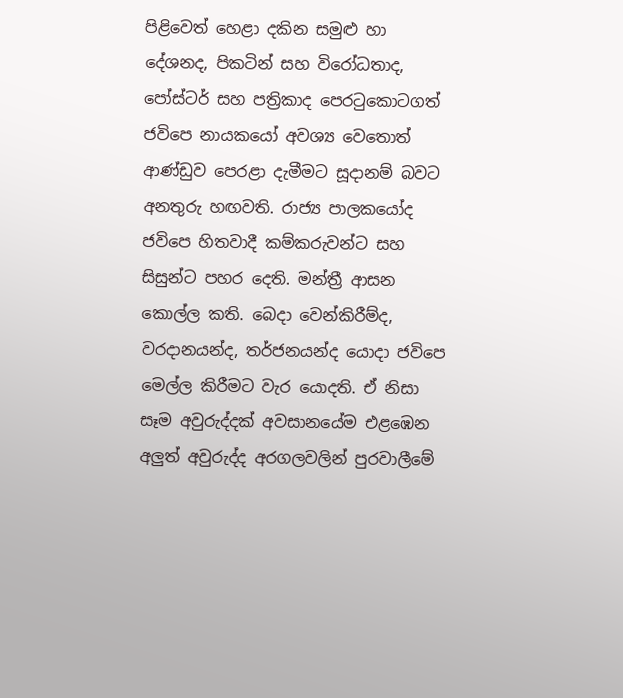පිළිවෙත් හෙළා දකින සමුළු හා දේශනද, පිකටින් සහ විරෝධතාද, පෝස්ටර් සහ පත්‍රිකාද පෙරටුකොටගත් ජවිපෙ නායකයෝ අවශ්‍ය වෙතොත් ආණ්ඩුව පෙරළා දැමීමට සූදානම් බවට අනතුරු හඟවති. රාජ්‍ය පාලකයෝද ජවිපෙ හිතවාදී කම්කරුවන්ට සහ සිසුන්ට පහර දෙති. මන්ත්‍රී ආසන කොල්ල කති. බෙදා වෙන්කිරීම්ද, වරදානයන්ද, තර්ජනයන්ද යොදා ජවිපෙ මෙල්ල කිරීමට වැර යොදති. ඒ නිසා සෑම අවුරුද්දක් අවසානයේම එළඹෙන අලුත් අවුරුද්ද අරගලවලින් පුරවාලීමේ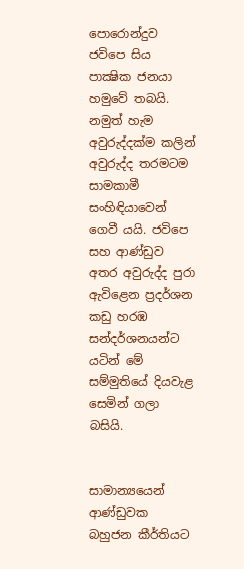පොරොන්දුව ජවිපෙ සිය පාක්‍ෂික ජනයා හමුවේ තබයි. නමුත් හැම අවුරුද්දක්ම කලින් අවුරුද්ද තරමටම සාමකාමී සංහිඳියාවෙන් ගෙවී යයි. ජවිපෙ සහ ආණ්ඩුව අතර අවුරුද්ද පුරා ඇවිළෙන ප්‍රදර්ශන කඩු හරඹ සන්දර්ශනයන්ට යටින් මේ සම්මුතියේ දියවැළ සෙමින් ගලා බසියි.


සාමාන්‍යයෙන් ආණ්ඩුවක බහුජන කීර්තියට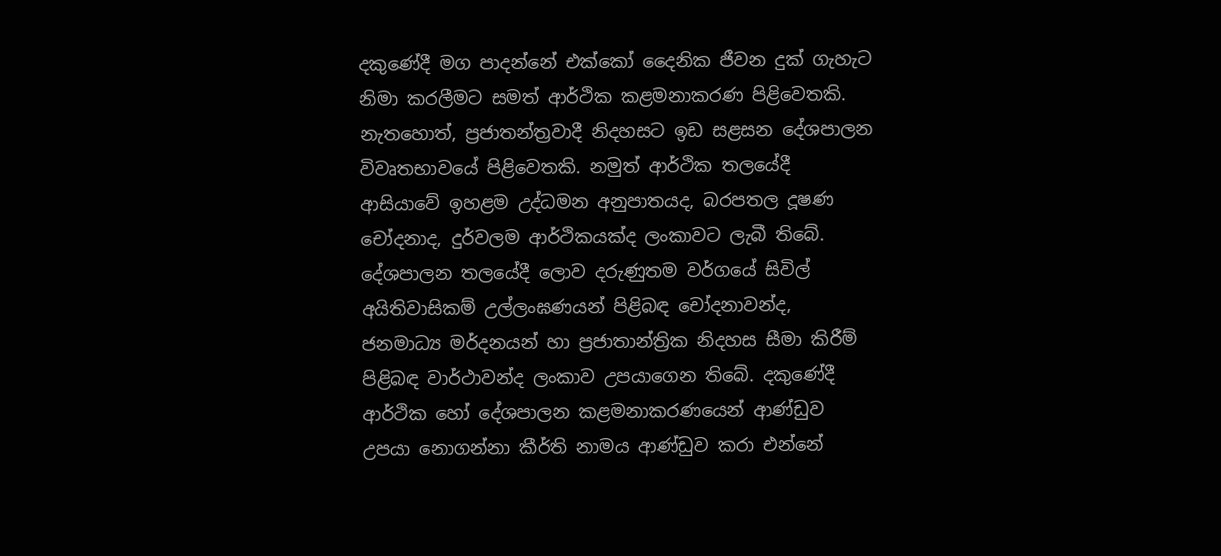දකුණේදී මග පාදන්නේ එක්කෝ දෛනික ජීවන දුක් ගැහැට නිමා කරලීමට සමත් ආර්ථික කළමනාකරණ පිළිවෙතකි. නැතහොත්, ප්‍රජාතන්ත්‍රවාදී නිදහසට ඉඩ සළසන දේශපාලන විවෘතභාවයේ පිළිවෙතකි. නමුත් ආර්ථික තලයේදී ආසියාවේ ඉහළම උද්ධමන අනුපාතයද, බරපතල දූෂණ චෝදනාද, දුර්වලම ආර්ථිකයක්ද ලංකාවට ලැබී තිබේ. දේශපාලන තලයේදී ලොව දරුණුතම වර්ගයේ සිවිල් අයිතිවාසිකම් උල්ලංඝණයන් පිළිබඳ චෝදනාවන්ද, ජනමාධ්‍ය මර්දනයන් හා ප්‍රජාතාන්ත්‍රික නිදහස සීමා කිරීම් පිළිබඳ වාර්ථාවන්ද ලංකාව උපයාගෙන තිබේ. දකුණේදී ආර්ථික හෝ දේශපාලන කළමනාකරණයෙන් ආණ්ඩුව උපයා නොගන්නා කීර්ති නාමය ආණ්ඩුව කරා එන්නේ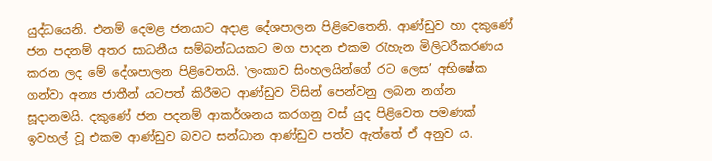යුද්ධයෙනි. එනම් දෙමළ ජනයාට අදාළ දේශපාලන පිළිවෙතෙනි. ආණ්ඩුව හා දකුණේ ජන පදනම් අතර සාධනීය සම්බන්ධයකට මග පාදන එකම රැහැන මිලිටරීකරණය කරන ලද මේ දේශපාලන පිළිවෙතයි. ‛ලංකාව සිංහලයින්ගේ රට ලෙස’ අභිෂේක ගන්වා අන්‍ය ජාතීන් යටපත් කිරීමට ආණ්ඩුව විසින් පෙන්වනු ලබන නග්න සූදානමයි. දකුණේ ජන පදනම් ආකර්ශනය කරගනු වස් යුද පිළිවෙත පමණක් ඉවහල් වූ එකම ආණ්ඩුව බවට සන්ධාන ආණ්ඩුව පත්ව ඇත්තේ ඒ අනුව ය.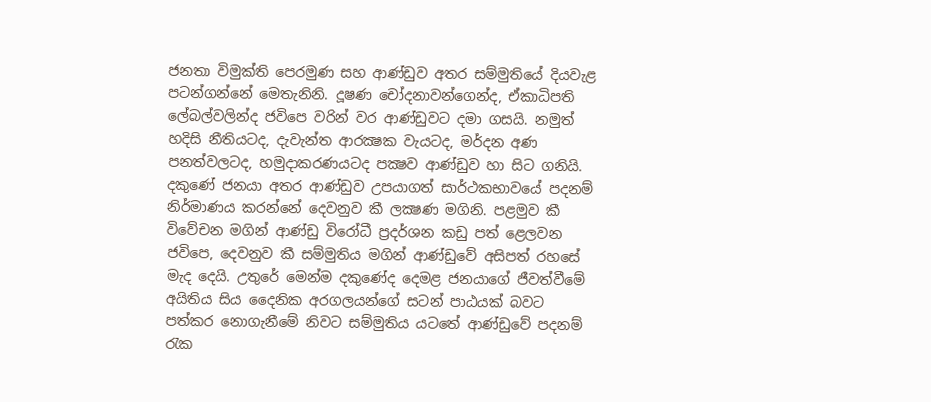ජනතා විමුක්ති පෙරමුණ සහ ආණ්ඩුව අතර සම්මුතියේ දියවැළ පටන්ගන්නේ මෙතැනිනි. දූෂණ චෝදනාවන්ගෙන්ද, ඒකාධිපති ලේබල්වලින්ද ජවිපෙ වරින් වර ආණ්ඩුවට දමා ගසයි. නමුත් හදිසි නීතියටද, දැවැන්ත ආරක්‍ෂක වැයටද, මර්දන අණ පනත්වලටද, හමුදාකරණයටද පක්‍ෂව ආණ්ඩුව හා සිට ගනියි. දකුණේ ජනයා අතර ආණ්ඩුව උපයාගත් සාර්ථකභාවයේ පදනම් නිර්මාණය කරන්නේ දෙවනුව කී ලක්‍ෂණ මගිනි. පළමුව කී විවේචන මගින් ආණ්ඩු විරෝධී ප්‍රදර්ශන කඩු පත් ළෙලවන ජවිපෙ, දෙවනුව කී සම්මුතිය මගින් ආණ්ඩුවේ අසිපත් රහසේ මැද දෙයි. උතුරේ මෙන්ම දකුණේද දෙමළ ජනයාගේ ජීවත්වීමේ අයිතිය සිය දෛනික අරගලයන්ගේ සටන් පාඨයක් බවට පත්කර නොගැනීමේ නිවට සම්මුතිය යටතේ ආණ්ඩුවේ පදනම් රැක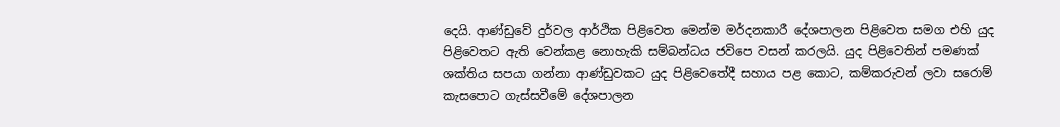දෙයි. ආණ්ඩුවේ දුර්වල ආර්ථික පිළිවෙත මෙන්ම මර්දනකාරී දේශපාලන පිළිවෙත සමග එහි යුද පිළිවෙතට ඇති වෙන්කළ නොහැකි සම්බන්ධය ජවිපෙ වසන් කරලයි. යුද පිළිවෙතින් පමණක් ශක්තිය සපයා ගන්නා ආණ්ඩුවකට යුද පිළිවෙතේදී සහාය පළ කොට, කම්කරුවන් ලවා සරොම් කැසපොට ගැස්සවීමේ දේශපාලන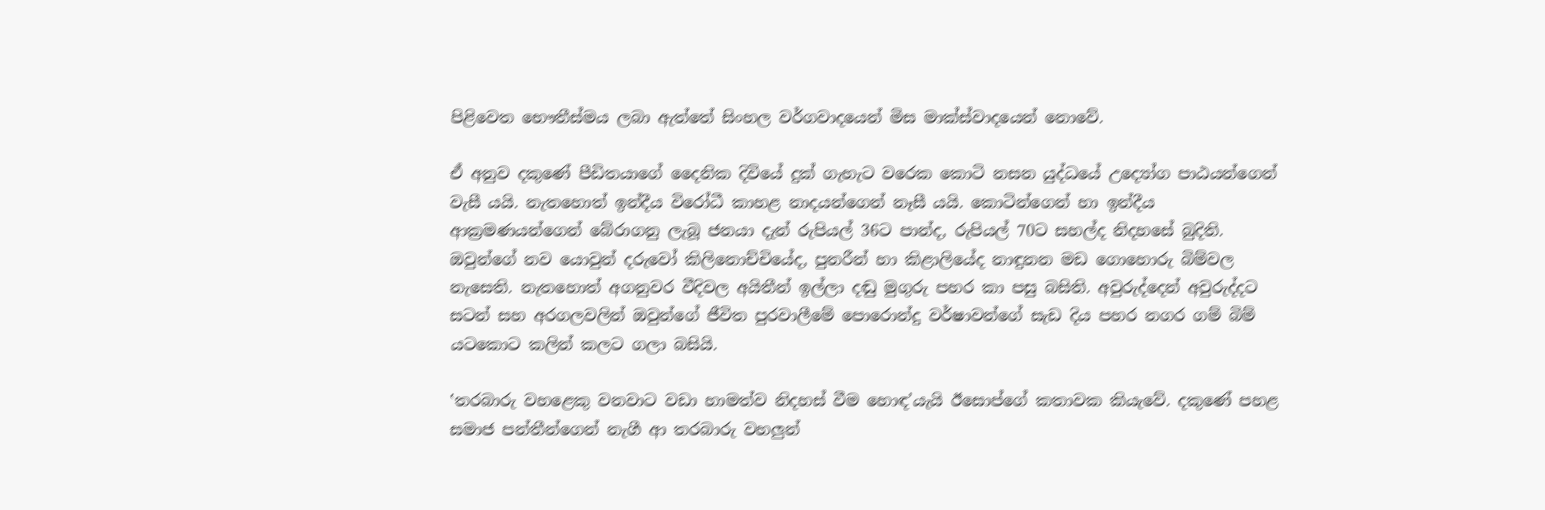පිළිවෙත භෞතීස්මය ලබා ඇත්තේ සිංහල වර්ගවාදයෙන් මිස මාක්ස්වාදයෙන් නොවේ.

ඒ අනුව දකුණේ පීඩිතයාගේ දෛනික දිවියේ දුක් ගැහැට වරෙක කොටි නසන යුද්ධයේ උද්‍යෝග පාඨයන්ගෙන් වැසී යයි. නැතහොත් ඉන්දීය විරෝධී කාහළ නාදයන්ගෙන් නෑසී යයි. කොටින්ගෙන් හා ඉන්දීය ආක්‍රමණයන්ගෙන් බේරාගනු ලැබූ ජනයා දැන් රුපියල් 36ට පාන්ද, රුපියල් 70ට සහල්ද නිදහසේ බුදිති. ඔවුන්ගේ නව යොවුන් දරුවෝ කිලිනොච්චියේද, පුනරීන් හා කිළාලියේද නාඳුනන මඩ ගොහොරු බිම්වල නැසෙති. නැතහොත් අගනුවර වීදිවල අයිතීන් ඉල්ලා දඬු මුගුරු පහර කා පසු බසිති. අවුරුද්දෙන් අවුරුද්දට සටන් සහ අරගලවලින් ඔවුන්ගේ ජීවිත පුරවාලීමේ පොරොන්දු වර්ෂාවන්ගේ සැඩ දිය පහර නගර ගම් බිම් යටකොට කලින් කලට ගලා බසියි.

‛තරබාරු වහළෙකු වනවාට වඩා හාමත්ව නිදහස් වීම හොඳ’යැයි ඊසොප්ගේ කතාවක කියැවේ. දකුණේ පහළ සමාජ පන්තීන්ගෙන් නැගී ආ තරබාරු වහලුන්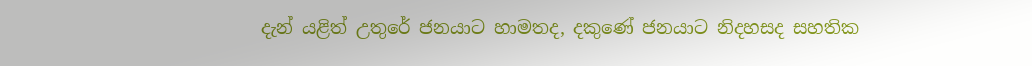දැන් යළිත් උතුරේ ජනයාට හාමතද, දකුණේ ජනයාට නිදහසද සහතික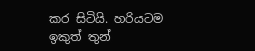කර සිටියි. හරියටම ඉකුත් තුන්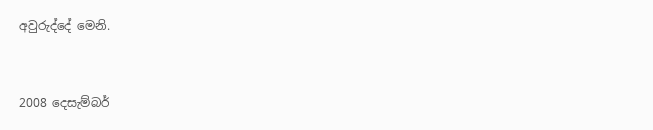අවුරුද්දේ මෙනි.



2008 දෙසැම්බර්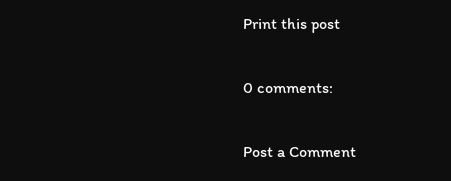Print this post

0 comments:

Post a Comment